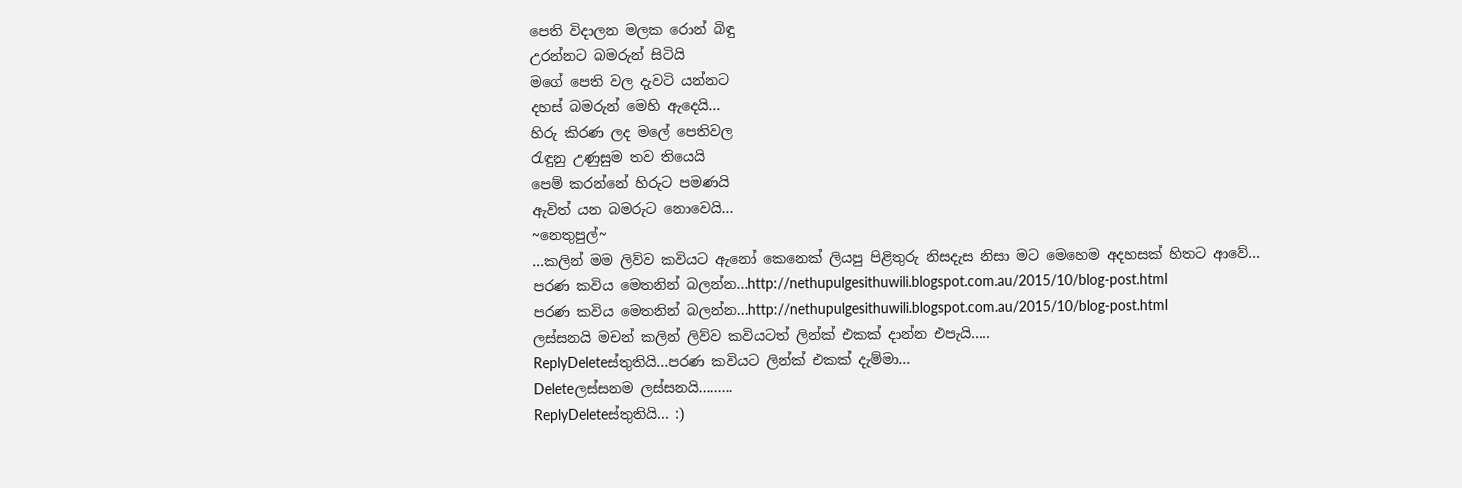පෙති විදාලන මලක රොන් බිඳු
උරන්නට බමරුන් සිටියි
මගේ පෙති වල දැවටි යන්නට
දහස් බමරුන් මෙහි ඇදෙයි...
හිරු කිරණ ලද මලේ පෙතිවල
රැඳුනු උණුසුම තව තියෙයි
පෙම් කරන්නේ හිරුට පමණයි
ඇවිත් යන බමරුට නොවෙයි...
~නෙතුපුල්~
...කලින් මම ලිව්ව කවියට ඇනෝ කෙනෙක් ලියපු පිළිතුරු නිසදැස නිසා මට මෙහෙම අදහසක් හිතට ආවේ...
පරණ කවිය මෙතනින් බලන්න...http://nethupulgesithuwili.blogspot.com.au/2015/10/blog-post.html
පරණ කවිය මෙතනින් බලන්න...http://nethupulgesithuwili.blogspot.com.au/2015/10/blog-post.html
ලස්සනයි මචන් කලින් ලිව්ව කවියටත් ලින්ක් එකක් දාන්න එපැයි.....
ReplyDeleteස්තුතියි...පරණ කවියට ලින්ක් එකක් දැම්මා...
Deleteලස්සනම ලස්සනයි.........
ReplyDeleteස්තුතියි... :)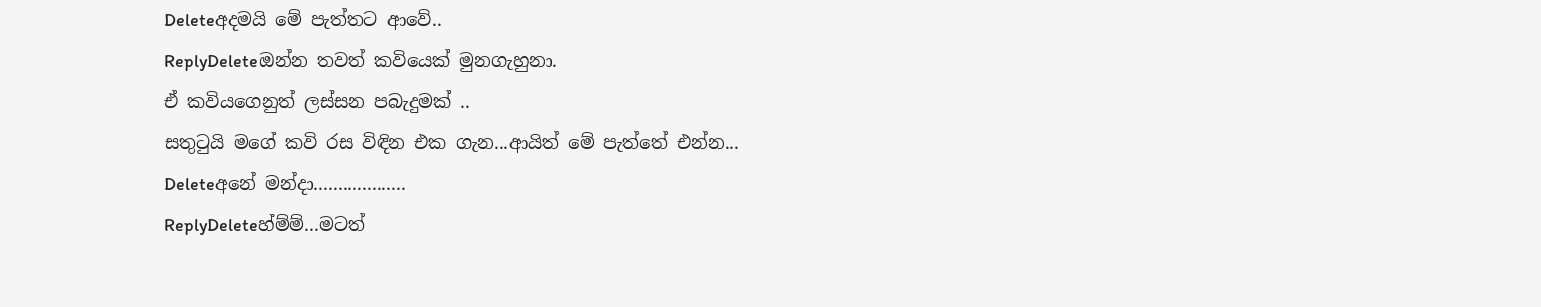Deleteඅදමයි මේ පැත්තට ආවේ..
ReplyDeleteඔන්න තවත් කවියෙක් මුනගැහුනා.
ඒ කවියගෙනුත් ලස්සන පබැදුමක් ..
සතුටුයි මගේ කවි රස විඳින එක ගැන...ආයිත් මේ පැත්තේ එන්න...
Deleteඅනේ මන්දා...................
ReplyDeleteහ්ම්ම්...මටත්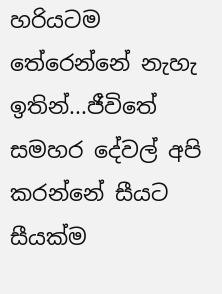හරියටම තේරෙන්නේ නැහැ ඉතින්...ජීවිතේ සමහර දේවල් අපි කරන්නේ සීයට සීයක්ම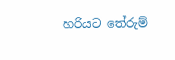හරියට තේරුම්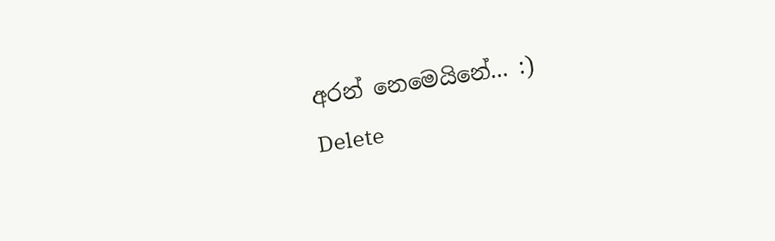අරන් නෙමෙයිනේ... :)
Delete